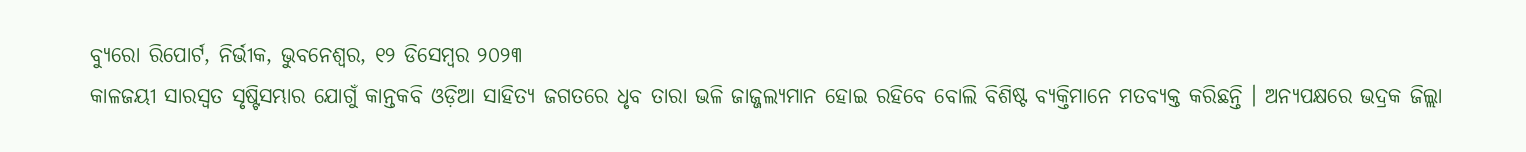ବ୍ୟୁରୋ ରିପୋର୍ଟ, ନିର୍ଭୀକ, ଭୁବନେଶ୍ୱର, ୧୨ ଡିସେମ୍ବର ୨୦୨୩
କାଳଜୟୀ ସାରସ୍ୱତ ସୃଷ୍ଟିସମ୍ଭାର ଯୋଗୁଁ କାନ୍ତକବି ଓଡ଼ିଆ ସାହିତ୍ୟ ଜଗତରେ ଧୃବ ତାରା ଭଳି ଜାଜ୍ଜଲ୍ୟମାନ ହୋଇ ରହିବେ ବୋଲି ବିଶିଷ୍ଟ ବ୍ୟକ୍ତିମାନେ ମତବ୍ୟକ୍ତ କରିଛନ୍ତି । ଅନ୍ୟପକ୍ଷରେ ଭଦ୍ରକ ଜିଲ୍ଲା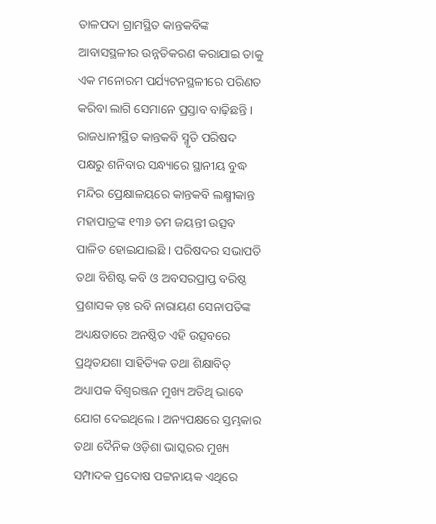ତାଳପଦା ଗ୍ରାମସ୍ଥିତ କାନ୍ତକବିଙ୍କ ଆବାସସ୍ଥଳୀର ଉନ୍ନତିକରଣ କରାଯାଇ ତାକୁ ଏକ ମନୋରମ ପର୍ଯ୍ୟଟନସ୍ଥଳୀରେ ପରିଣତ କରିବା ଲାଗି ସେମାନେ ପ୍ରସ୍ତାବ ବାଢ଼ିଛନ୍ତି ।
ରାଜଧାନୀସ୍ଥିତ କାନ୍ତକବି ସ୍ମୃତି ପରିଷଦ ପକ୍ଷରୁ ଶନିବାର ସନ୍ଧ୍ୟାରେ ସ୍ଥାନୀୟ ବୁଦ୍ଧ ମନ୍ଦିର ପ୍ରେକ୍ଷାଳୟରେ କାନ୍ତକବି ଲକ୍ଷ୍ମୀକାନ୍ତ ମହାପାତ୍ରଙ୍କ ୧୩୬ ତମ ଜୟନ୍ତୀ ଉତ୍ସବ ପାଳିତ ହୋଇଯାଇଛି । ପରିଷଦର ସଭାପତି ତଥା ବିଶିଷ୍ଟ କବି ଓ ଅବସରପ୍ରାପ୍ତ ବରିଷ୍ଠ ପ୍ରଶାସକ ଡ଼ଃ ରବି ନାରାୟଣ ସେନାପତିଙ୍କ ଅଧ୍ୟକ୍ଷତାରେ ଅନଷ୍ଠିତ ଏହି ଉତ୍ସବରେ ପ୍ରଥିତଯଶା ସାହିତ୍ୟିକ ତଥା ଶିକ୍ଷାବିତ୍ ଅଧ୍ୟାପକ ବିଶ୍ୱରଞ୍ଜନ ମୁଖ୍ୟ ଅତିଥି ଭାବେ ଯୋଗ ଦେଇଥିଲେ । ଅନ୍ୟପକ୍ଷରେ ସ୍ତମ୍ଭକାର ତଥା ଦୈନିକ ଓଡ଼ିଶା ଭାସ୍କରର ମୁଖ୍ୟ ସମ୍ପାଦକ ପ୍ରଦୋଷ ପଟ୍ଟନାୟକ ଏଥିରେ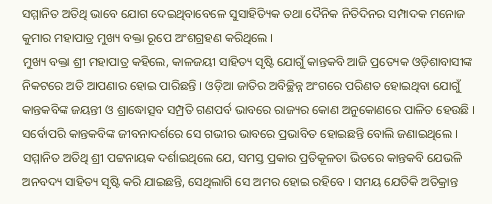ସମ୍ମାନିତ ଅତିଥି ଭାବେ ଯୋଗ ଦେଇଥିବାବେଳେ ସୁସାହିତ୍ୟିକ ତଥା ଦୈନିକ ନିତିଦିନର ସମ୍ପାଦକ ମନୋଜ କୁମାର ମହାପାତ୍ର ମୁଖ୍ୟ ବକ୍ତା ରୂପେ ଅଂଶଗ୍ରହଣ କରିଥିଲେ ।
ମୁଖ୍ୟ ବକ୍ତା ଶ୍ରୀ ମହାପାତ୍ର କହିଲେ, କାଳଜୟୀ ସାହିତ୍ୟ ସୃଷ୍ଟି ଯୋଗୁଁ କାନ୍ତକବି ଆଜି ପ୍ରତ୍ୟେକ ଓଡ଼ିଶାବାସୀଙ୍କ ନିକଟରେ ଅତି ଆପଣାର ହୋଇ ପାରିଛନ୍ତି । ଓଡ଼ିଆ ଜାତିର ଅବିଚ୍ଛିନ୍ନ ଅଂଗରେ ପରିଣତ ହୋଇଥିବା ଯୋଗୁଁ କାନ୍ତକବିଙ୍କ ଜୟନ୍ତୀ ଓ ଶ୍ରାଦ୍ଧୋତ୍ସବ ସମ୍ପ୍ରତି ଗଣପର୍ବ ଭାବରେ ରାଜ୍ୟର କୋଣ ଅନୁକୋଣରେ ପାଳିତ ହେଉଛି । ସର୍ବୋପରି କାନ୍ତକବିଙ୍କ ଜୀବନାଦର୍ଶରେ ସେ ଗଭୀର ଭାବରେ ପ୍ରଭାବିତ ହୋଇଛନ୍ତି ବୋଲି ଜଣାଇଥିଲେ ।
ସମ୍ମାନିତ ଅତିଥି ଶ୍ରୀ ପଟ୍ଟନାୟକ ଦର୍ଶାଇଥିଲେ ଯେ, ସମସ୍ତ ପ୍ରକାର ପ୍ରତିକୂଳତା ଭିତରେ କାନ୍ତକବି ଯେଭଳି ଅନବଦ୍ୟ ସାହିତ୍ୟ ସୃଷ୍ଟି କରି ଯାଇଛନ୍ତି, ସେଥିଲାଗି ସେ ଅମର ହୋଇ ରହିବେ । ସମୟ ଯେତିକି ଅତିକ୍ରାନ୍ତ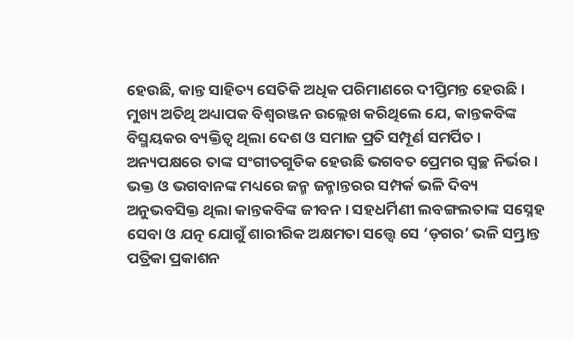ହେଉଛି, କାନ୍ତ ସାହିତ୍ୟ ସେତିକି ଅଧିକ ପରିମାଣରେ ଦୀପ୍ତିମନ୍ତ ହେଉଛି ।
ମୁଖ୍ୟ ଅତିଥି ଅଧ୍ୟାପକ ବିଶ୍ୱରଞ୍ଜନ ଉଲ୍ଲେଖ କରିଥିଲେ ଯେ, କାନ୍ତକବିଙ୍କ ବିସ୍ମୟକର ବ୍ୟକ୍ତିତ୍ୱ ଥିଲା ଦେଶ ଓ ସମାଜ ପ୍ରତି ସମ୍ପୂର୍ଣ ସମର୍ପିତ । ଅନ୍ୟପକ୍ଷରେ ତାଙ୍କ ସଂଗୀତଗୁଡିକ ହେଉଛି ଭଗବତ ପ୍ରେମର ସ୍ୱଚ୍ଛ ନିର୍ଭର । ଭକ୍ତ ଓ ଭଗବାନଙ୍କ ମଧ୍ୟରେ ଜନ୍ମ ଜନ୍ମାନ୍ତରର ସମ୍ପର୍କ ଭଳି ଦିବ୍ୟ ଅନୁଭବସିକ୍ତ ଥିଲା କାନ୍ତକବିଙ୍କ ଜୀବନ । ସହଧର୍ମିଣୀ ଲବଙ୍ଗଲତାଙ୍କ ସସ୍ନେହ ସେବା ଓ ଯତ୍ନ ଯୋଗୁଁ ଶାରୀରିକ ଅକ୍ଷମତା ସତ୍ତ୍ୱେ ସେ ‘ଡ଼ଗର’ ଭଳି ସମ୍ଭ୍ରାନ୍ତ ପତ୍ରିକା ପ୍ରକାଶନ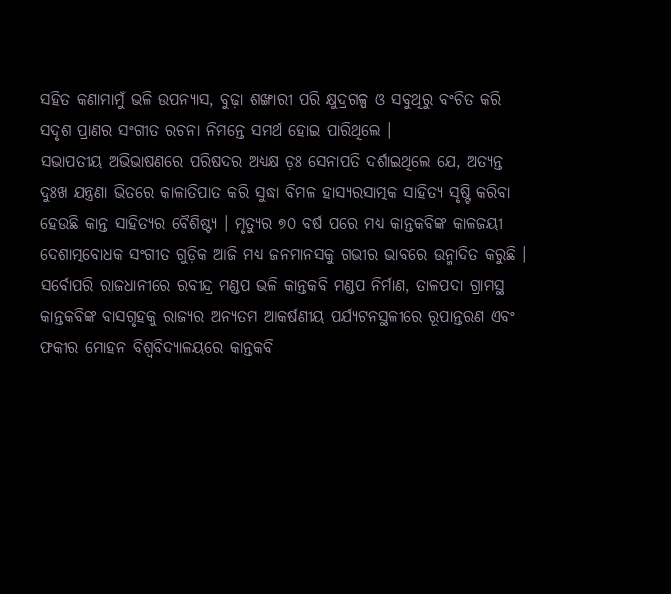ସହିତ କଣାମାମୁଁ ଭଳି ଉପନ୍ୟାସ, ବୁଢ଼ା ଶଙ୍ଖାରୀ ପରି କ୍ଷୁଦ୍ରଗଳ୍ପ ଓ ସବୁଥିରୁ ବଂଚିତ କରି ସଦୃଶ ପ୍ରାଣର ସଂଗୀତ ରଚନା ନିମନ୍ତେ ସମର୍ଥ ହୋଇ ପାରିଥିଲେ ।
ସଭାପତୀୟ ଅଭିଭାଷଣରେ ପରିଷଦର ଅଧ୍ୟକ୍ଷ ଡ଼ଃ ସେନାପତି ଦର୍ଶାଇଥିଲେ ଯେ, ଅତ୍ୟନ୍ତ ଦୁଃଖ ଯନ୍ତ୍ରଣା ଭିତରେ କାଳାତିପାତ କରି ସୁଦ୍ଧା ବିମଳ ହାସ୍ୟରସାତ୍ମକ ସାହିତ୍ୟ ସୃଷ୍ଟି କରିବା ହେଉଛି କାନ୍ତ ସାହିତ୍ୟର ବୈଶିଷ୍ଟ୍ୟ । ମୃତ୍ୟୁର ୭୦ ବର୍ଷ ପରେ ମଧ୍ୟ କାନ୍ତକବିଙ୍କ କାଳଜୟୀ ଦେଶାତ୍ମବୋଧକ ସଂଗୀତ ଗୁଡ଼ିକ ଆଜି ମଧ୍ୟ ଜନମାନସକୁ ଗଭୀର ଭାବରେ ଉନ୍ମାଦିତ କରୁଛି । ସର୍ବୋପରି ରାଜଧାନୀରେ ରବୀନ୍ଦ୍ର ମଣ୍ଡପ ଭଳି କାନ୍ତକବି ମଣ୍ଡପ ନିର୍ମାଣ, ତାଳପଦା ଗ୍ରାମସ୍ଥ କାନ୍ତକବିଙ୍କ ବାସଗୃହକୁ ରାଜ୍ୟର ଅନ୍ୟତମ ଆକର୍ଷଣୀୟ ପର୍ଯ୍ୟଟନସ୍ଥଳୀରେ ରୂପାନ୍ତରଣ ଏବଂ ଫକୀର ମୋହନ ବିଶ୍ୱବିଦ୍ୟାଳୟରେ କାନ୍ତକବି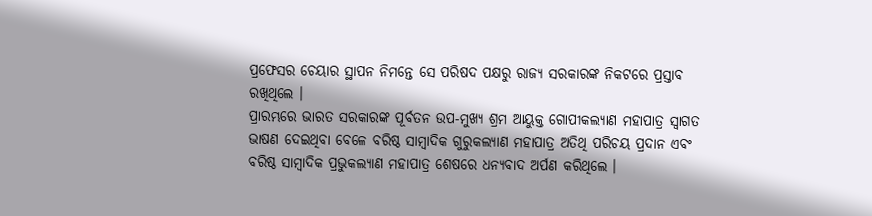ପ୍ରଫେସର ଚେୟାର ସ୍ଥାପନ ନିମନ୍ତେ ସେ ପରିଷଦ ପକ୍ଷରୁ ରାଜ୍ୟ ସରକାରଙ୍କ ନିକଟରେ ପ୍ରସ୍ତାବ ରଖିଥିଲେ ।
ପ୍ରାରମ୍ଭରେ ଭାରତ ସରକାରଙ୍କ ପୂର୍ବତନ ଉପ-ମୁଖ୍ୟ ଶ୍ରମ ଆୟୁକ୍ତ ଗୋପୀକଲ୍ୟାଣ ମହାପାତ୍ର ସ୍ୱାଗତ ଭାଷଣ ଦେଇଥିବା ବେଳେ ବରିଷ୍ଠ ସାମ୍ବାଦିକ ଗୁରୁକଲ୍ୟାଣ ମହାପାତ୍ର ଅତିଥି ପରିଚୟ ପ୍ରଦାନ ଏବଂ ବରିଷ୍ଠ ସାମ୍ବାଦିକ ପ୍ରଭୁକଲ୍ୟାଣ ମହାପାତ୍ର ଶେଷରେ ଧନ୍ୟବାଦ ଅର୍ପଣ କରିଥିଲେ ।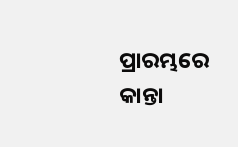ପ୍ରାରମ୍ଭରେ କାନ୍ତା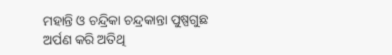ମହାନ୍ତି ଓ ଚନ୍ଦ୍ରିକା ଚନ୍ଦ୍ରକାନ୍ତା ପୁଷ୍ପଗୁଛ ଅର୍ପଣ କରି ଅତିଥି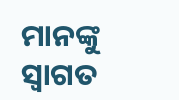ମାନଙ୍କୁ ସ୍ୱାଗତ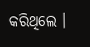କରିଥିଲେ ।